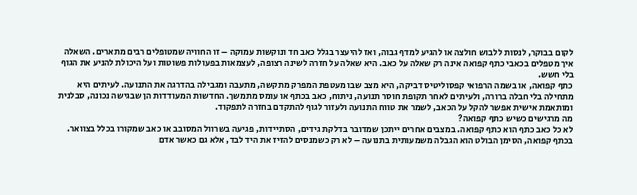לקום בבוקר, לנסות ללבוש חולצה או להגיע למדף גבוה, ואז להיעצר בגלל כאב חד ונוקשות עמוקה – זו החוויה שמטופלים רבים מתארים. השאלה איך מטפלים בכאבי כתף קפואה אינה רק שאלה על כאב. היא שאלה על חזרה לשינה רצופה, לעצמאות בפעולות פשוטות ועל היכולת להניע את הגוף בלי חשש.
כתף קפואה, או בשמה הרפואי קפסוליטיס דביקה, היא מצב שבו מעטפת המפרק מתקשה, מתעבה ומגבילה בהדרגה את התנועה. לעיתים היא מתחילה בלי חבלה ברורה, ולעיתים לאחר תקופת חוסר תנועה, ניתוח, כאב בכתף או עומס מתמשך. החדשות המעודדות הן שבגישה נכונה, סבלנית ומותאמת אישית אפשר להקל על הכאב, לשמר את טווח התנועה ולעזור לגוף להתקדם בחזרה לתפקוד.
מה מרגישים כשיש כתף קפואה?
לא כל כאב כתף הוא כתף קפואה. במצבים אחרים ייתכן שמדובר בדלקת גידים, הסתיידות, פגיעה בשרוול המסובב או כאב שמקורו בכלל בצוואר. בכתף קפואה, הסימן הבולט הוא הגבלה משמעותית בתנועה – לא רק כשמנסים להזיז את היד לבד, אלא גם כאשר אדם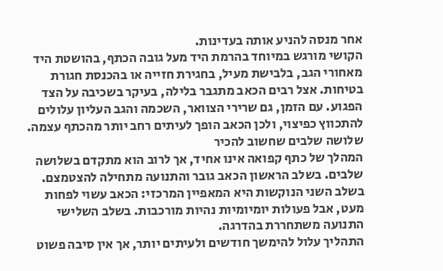אחר מנסה להניע אותה בעדינות.
הקושי מורגש במיוחד בהרמת היד מעל גובה הכתף, בהושטת היד מאחורי הגב, בלבישת מעיל, בחגירת חזייה או בהכנסת חגורת בטיחות. אצל רבים הכאב מתגבר בלילה, בעיקר בשכיבה על הצד הפגוע. עם הזמן, גם שרירי הצוואר, השכמה והגב העליון עלולים להתכווץ כפיצוי, ולכן הכאב הופך לעיתים רחב יותר מהכתף עצמה.
שלושה שלבים שחשוב להכיר
המהלך של כתף קפואה אינו אחיד, אך לרוב הוא מתקדם בשלושה שלבים. בשלב הראשון הכאב גובר והתנועה מתחילה להצטמצם. בשלב השני הנוקשות היא המאפיין המרכזי: הכאב עשוי לפחות מעט, אבל פעולות יומיומיות נהיות מורכבות. בשלב השלישי התנועה משתחררת בהדרגה.
התהליך עלול להימשך חודשים ולעיתים יותר, אך אין סיבה פשוט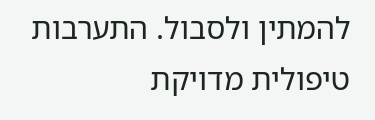להמתין ולסבול. התערבות טיפולית מדויקת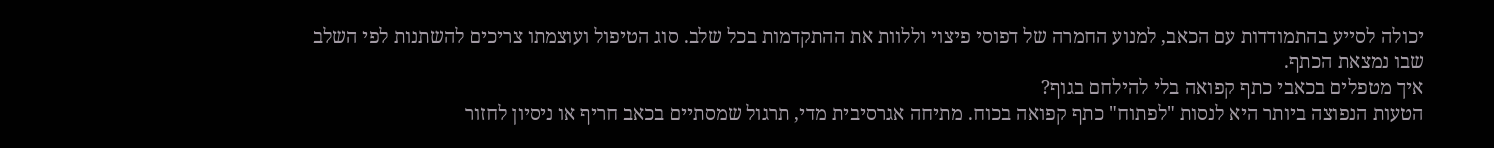יכולה לסייע בהתמודדות עם הכאב, למנוע החמרה של דפוסי פיצוי וללוות את ההתקדמות בכל שלב. סוג הטיפול ועוצמתו צריכים להשתנות לפי השלב שבו נמצאת הכתף.
איך מטפלים בכאבי כתף קפואה בלי להילחם בגוף?
הטעות הנפוצה ביותר היא לנסות "לפתוח" כתף קפואה בכוח. מתיחה אגרסיבית מדי, תרגול שמסתיים בכאב חריף או ניסיון לחזור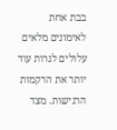בבת אחת לאימונים מלאים עלולים לגרות עוד יותר את הרקמות הרגישות. מצד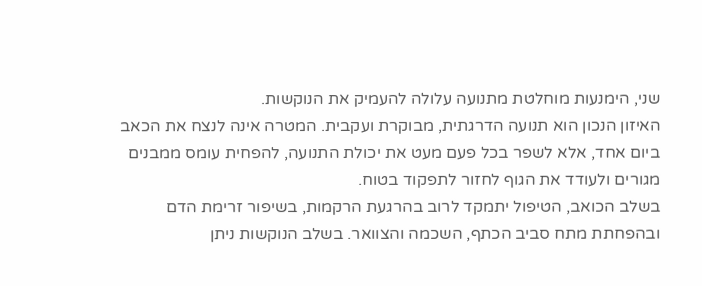שני, הימנעות מוחלטת מתנועה עלולה להעמיק את הנוקשות.
האיזון הנכון הוא תנועה הדרגתית, מבוקרת ועקבית. המטרה אינה לנצח את הכאב ביום אחד, אלא לשפר בכל פעם מעט את יכולת התנועה, להפחית עומס ממבנים מגורים ולעודד את הגוף לחזור לתפקוד בטוח.
בשלב הכואב, הטיפול יתמקד לרוב בהרגעת הרקמות, בשיפור זרימת הדם ובהפחתת מתח סביב הכתף, השכמה והצוואר. בשלב הנוקשות ניתן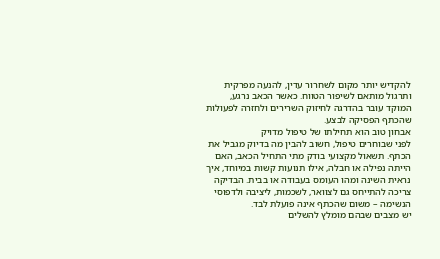להקדיש יותר מקום לשחרור עדין, להנעה מפרקית ותרגול מותאם לשיפור הטווח. כאשר הכאב נרגע, המוקד עובר בהדרגה לחיזוק השרירים ולחזרה לפעולות שהכתף הפסיקה לבצע.
אבחון טוב הוא תחילתו של טיפול מדויק
לפני שבוחרים טיפול, חשוב להבין מה בדיוק מגביל את הכתף. תשאול מקצועי בודק מתי התחיל הכאב, האם הייתה נפילה או חבלה, אילו תנועות קשות במיוחד, איך נראית השינה ומהו העומס בעבודה או בבית. הבדיקה צריכה להתייחס גם לצוואר, לשכמות, ליציבה ולדפוסי הנשימה – משום שהכתף אינה פועלת לבד.
יש מצבים שבהם מומלץ להשלים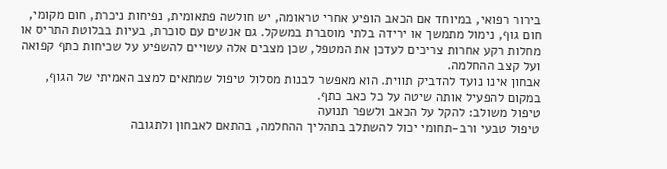בירור רפואי, במיוחד אם הכאב הופיע אחרי טראומה, יש חולשה פתאומית, נפיחות ניכרת, חום מקומי, חום גוף, נימול מתמשך או ירידה בלתי מוסברת במשקל. גם אנשים עם סוכרת, בעיות בבלוטת התריס או מחלות רקע אחרות צריכים לעדכן את המטפל, שכן מצבים אלה עשויים להשפיע על שכיחות כתף קפואה ועל קצב ההחלמה.
אבחון אינו נועד להדביק תווית. הוא מאפשר לבנות מסלול טיפול שמתאים למצב האמיתי של הגוף, במקום להפעיל אותה שיטה על כל כאב כתף.
טיפול משולב: להקל על הכאב ולשפר תנועה
טיפול טבעי ורב-תחומי יכול להשתלב בתהליך ההחלמה, בהתאם לאבחון ולתגובה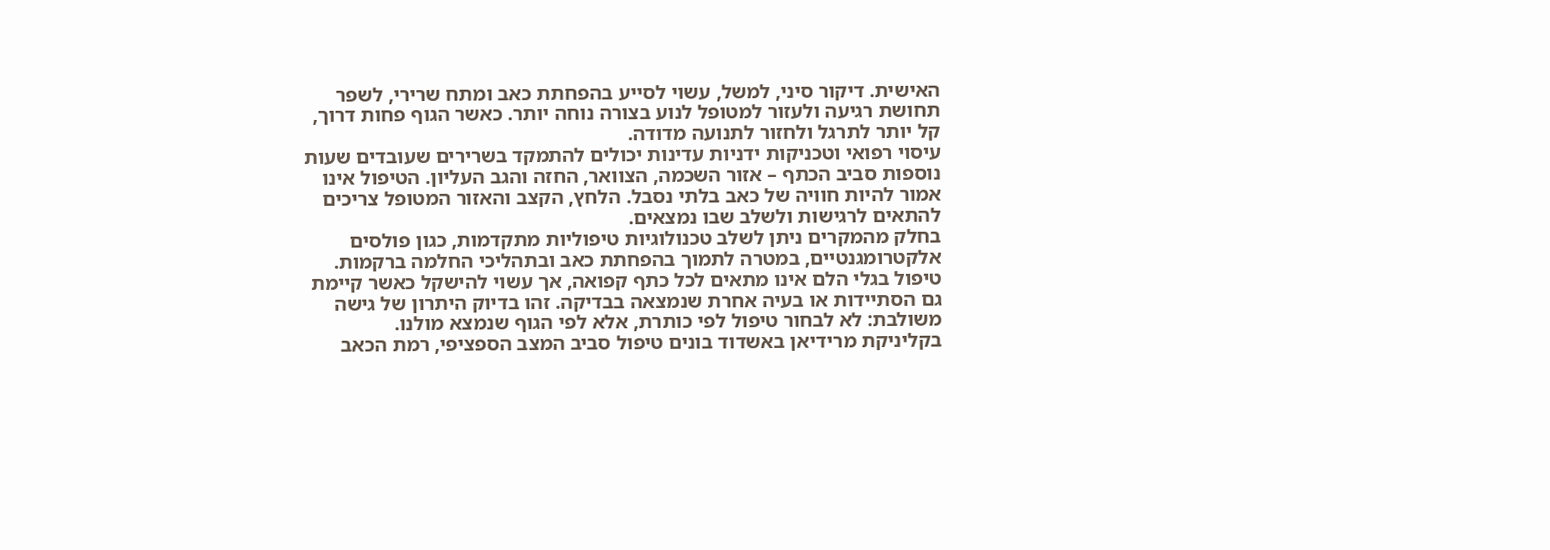האישית. דיקור סיני, למשל, עשוי לסייע בהפחתת כאב ומתח שרירי, לשפר תחושת רגיעה ולעזור למטופל לנוע בצורה נוחה יותר. כאשר הגוף פחות דרוך, קל יותר לתרגל ולחזור לתנועה מדודה.
עיסוי רפואי וטכניקות ידניות עדינות יכולים להתמקד בשרירים שעובדים שעות נוספות סביב הכתף – אזור השכמה, הצוואר, החזה והגב העליון. הטיפול אינו אמור להיות חוויה של כאב בלתי נסבל. הלחץ, הקצב והאזור המטופל צריכים להתאים לרגישות ולשלב שבו נמצאים.
בחלק מהמקרים ניתן לשלב טכנולוגיות טיפוליות מתקדמות, כגון פולסים אלקטרומגנטיים, במטרה לתמוך בהפחתת כאב ובתהליכי החלמה ברקמות. טיפול בגלי הלם אינו מתאים לכל כתף קפואה, אך עשוי להישקל כאשר קיימת גם הסתיידות או בעיה אחרת שנמצאה בבדיקה. זהו בדיוק היתרון של גישה משולבת: לא לבחור טיפול לפי כותרת, אלא לפי הגוף שנמצא מולנו.
בקליניקת מרידיאן באשדוד בונים טיפול סביב המצב הספציפי, רמת הכאב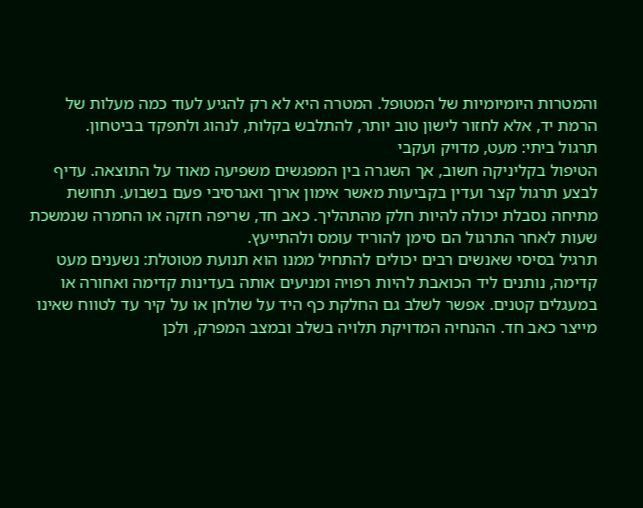והמטרות היומיומיות של המטופל. המטרה היא לא רק להגיע לעוד כמה מעלות של הרמת יד, אלא לחזור לישון טוב יותר, להתלבש בקלות, לנהוג ולתפקד בביטחון.
תרגול ביתי: מעט, מדויק ועקבי
הטיפול בקליניקה חשוב, אך השגרה בין המפגשים משפיעה מאוד על התוצאה. עדיף לבצע תרגול קצר ועדין בקביעות מאשר אימון ארוך ואגרסיבי פעם בשבוע. תחושת מתיחה נסבלת יכולה להיות חלק מהתהליך. כאב חד, שריפה חזקה או החמרה שנמשכת שעות לאחר התרגול הם סימן להוריד עומס ולהתייעץ.
תרגיל בסיסי שאנשים רבים יכולים להתחיל ממנו הוא תנועת מטוטלת: נשענים מעט קדימה, נותנים ליד הכואבת להיות רפויה ומניעים אותה בעדינות קדימה ואחורה או במעגלים קטנים. אפשר לשלב גם החלקת כף היד על שולחן או על קיר עד לטווח שאינו מייצר כאב חד. ההנחיה המדויקת תלויה בשלב ובמצב המפרק, ולכן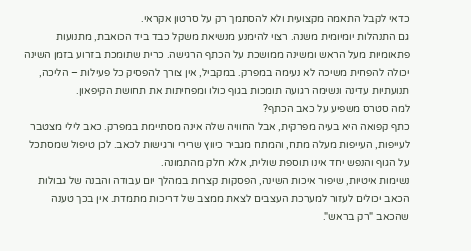כדאי לקבל התאמה מקצועית ולא להסתמך רק על סרטון אקראי.
גם התנהלות יומיומית משנה. רצוי להימנע מנשיאת משקל כבד ביד הכואבת, מתנועות פתאומיות מעל הראש ומשינה ממושכת על הכתף הרגישה. כרית שתומכת בזרוע בזמן השינה יכולה להפחית משיכה לא נעימה במפרק. במקביל, אין צורך להפסיק כל פעילות – הליכה, תנועתיות עדינה ונשימה רגועה תומכות בגוף כולו ומפחיתות את תחושת הקיפאון.
למה סטרס משפיע על כאב הכתף?
כתף קפואה היא בעיה מפרקית, אבל החוויה שלה אינה מסתיימת במפרק. כאב לילי מצטבר לעייפות, העייפות מעלה מתח, והמתח מגביר כיווץ שרירי ורגישות לכאב. לכן טיפול שמסתכל על הגוף והנפש יחד אינו תוספת שולית, אלא חלק מהתמונה.
נשימות איטיות, שיפור איכות השינה, הפסקות קצרות במהלך יום עבודה והבנה של גבולות הכאב יכולים לעזור למערכת העצבים לצאת ממצב של דריכות מתמדת. אין בכך טענה שהכאב "רק בראש".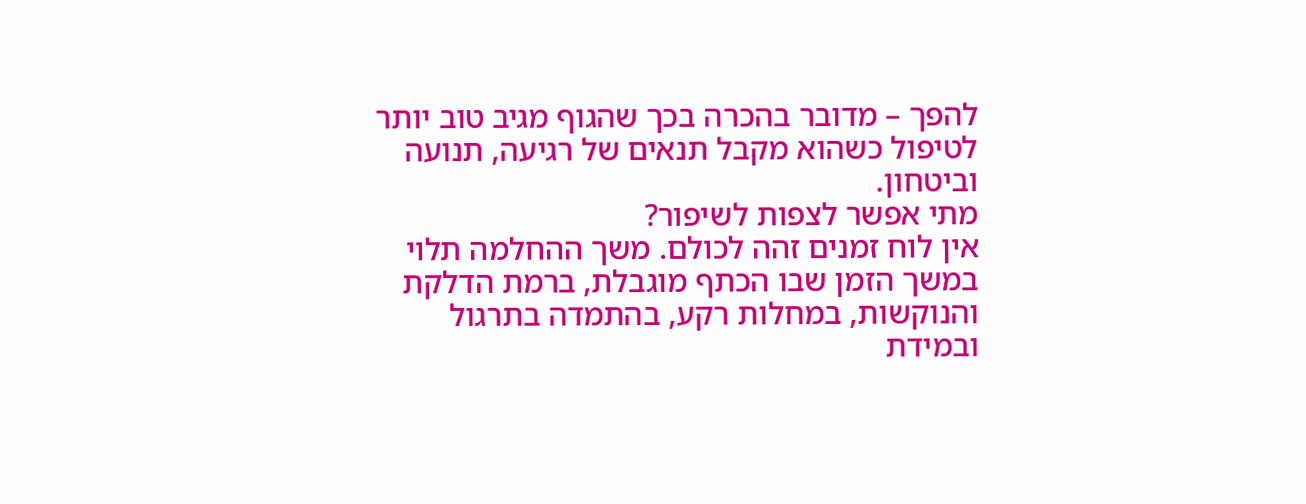להפך – מדובר בהכרה בכך שהגוף מגיב טוב יותר לטיפול כשהוא מקבל תנאים של רגיעה, תנועה וביטחון.
מתי אפשר לצפות לשיפור?
אין לוח זמנים זהה לכולם. משך ההחלמה תלוי במשך הזמן שבו הכתף מוגבלת, ברמת הדלקת והנוקשות, במחלות רקע, בהתמדה בתרגול ובמידת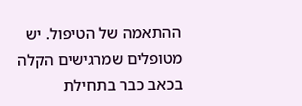ההתאמה של הטיפול. יש מטופלים שמרגישים הקלה בכאב כבר בתחילת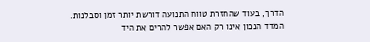הדרך, בעוד שהחזרת טווח התנועה דורשת יותר זמן וסבלנות.
המדד הנכון אינו רק האם אפשר להרים את היד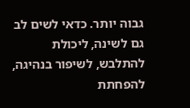גבוה יותר. כדאי לשים לב גם לשינה, ליכולת להתלבש, לשיפור בנהיגה, להפחתת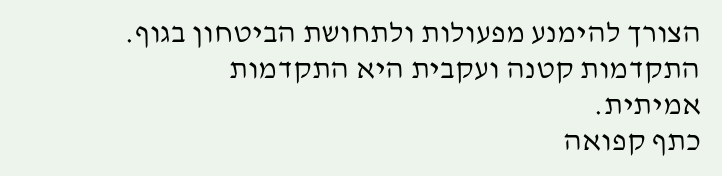הצורך להימנע מפעולות ולתחושת הביטחון בגוף. התקדמות קטנה ועקבית היא התקדמות אמיתית.
כתף קפואה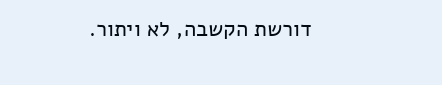דורשת הקשבה, לא ויתור.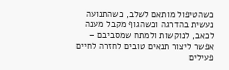כשהטיפול מותאם לשלב, כשהתנועה נעשית בהדרגה וכשהגוף מקבל מענה לכאב, לנוקשות ולמתח שמסביבם – אפשר ליצור תנאים טובים לחזרה לחיים פעילים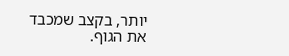יותר, בקצב שמכבד את הגוף.